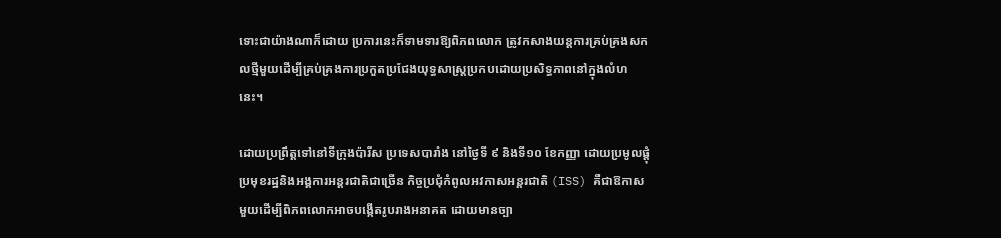ទោះជាយ៉ាងណាក៏ដោយ ប្រការនេះក៏ទាមទារឱ្យពិភពលោក ត្រូវកសាងយន្តការគ្រប់គ្រងសកលថ្មីមួយដើម្បីគ្រប់គ្រងការប្រកួតប្រជែងយុទ្ធសាស្ត្រប្រកបដោយប្រសិទ្ធភាពនៅក្នុងលំហនេះ។

ដោយប្រព្រឹត្តទៅនៅទីក្រុងប៉ារីស ប្រទេសបារាំង នៅថ្ងៃទី ៩ និងទី១០ ខែកញ្ញា ដោយប្រមូលផ្តុំប្រមុខរដ្ឋនិងអង្គការអន្តរជាតិជាច្រើន កិច្ចប្រជុំកំពូលអវកាសអន្តរជាតិ (ISS) គឺជាឱកាសមួយដើម្បីពិភពលោកអាចបង្កើតរូបរាងអនាគត ដោយមានច្បា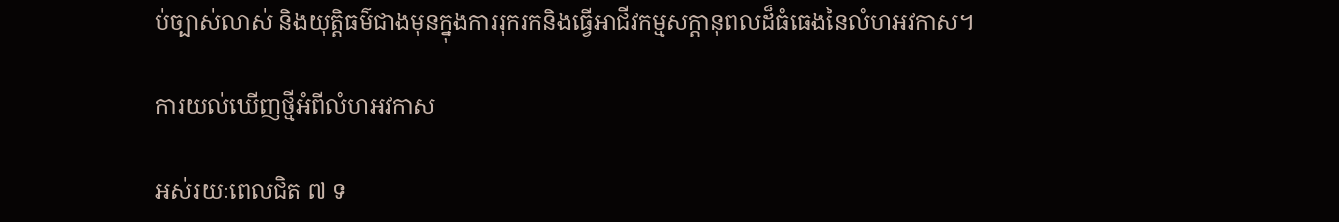ប់ច្បាស់លាស់ និងយុត្តិធម៌ជាងមុនក្នុងការរុករកនិងធ្វើអាជីវកម្មសក្តានុពលដ៏ធំធេងនៃលំហអវកាស។

ការយល់ឃើញថ្មីអំពីលំហអវកាស

អស់រយៈពេលជិត ៧ ទ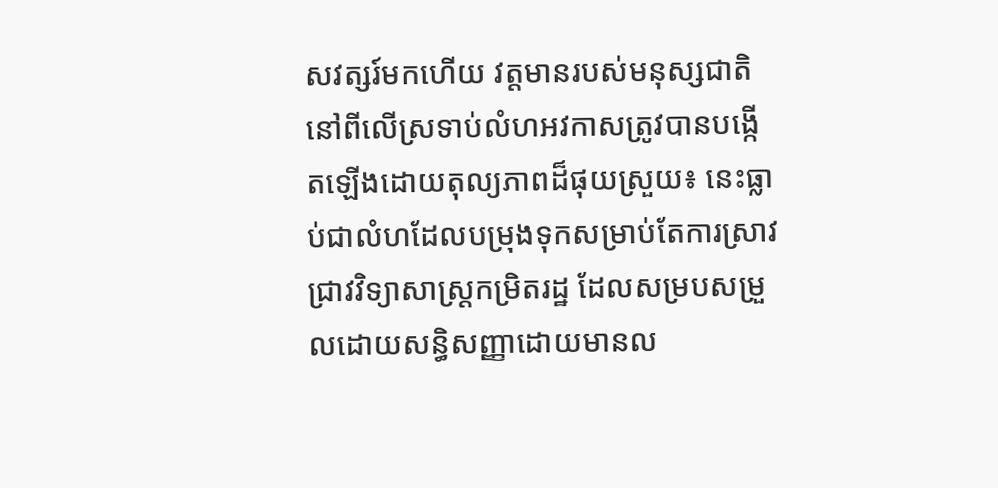សវត្សរ៍មកហើយ វត្តមានរបស់មនុស្សជាតិនៅពីលើស្រទាប់លំហអវកាសត្រូវបានបង្កើតឡើងដោយតុល្យភាពដ៏ផុយស្រួយ៖ នេះធ្លាប់ជាលំហដែលបម្រុងទុកសម្រាប់តែការស្រាវជ្រាវវិទ្យាសាស្ត្រកម្រិតរដ្ឋ ដែលសម្របសម្រួលដោយសន្ធិសញ្ញាដោយមានល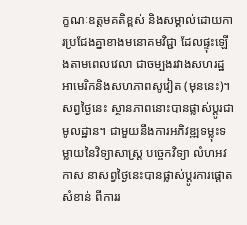ក្ខណៈឧត្តមគតិខ្ពស់ និងសម្គាល់ដោយការប្រជែងគ្នាខាងមនោគមវិជ្ជា ដែលផ្ទុះឡើងតាមពេលវេលា ជាចម្បងរវាងសហរដ្ឋអាមេរិកនិងសហភាពសូវៀត (មុននេះ)។ សព្វថ្ងៃនេះ ស្ថានភាពនោះបានផ្លាស់ប្តូរជាមូលដ្ឋាន។ ជាមួយនឹងការអភិវឌ្ឍទម្លុះទម្លាយនៃវិទ្យាសាស្ត្រ បច្ចេកវិទ្យា លំហអវកាស នាសព្វថ្ងៃនេះបានផ្លាស់ប្តូរការផ្តោតសំខាន់ ពីការរ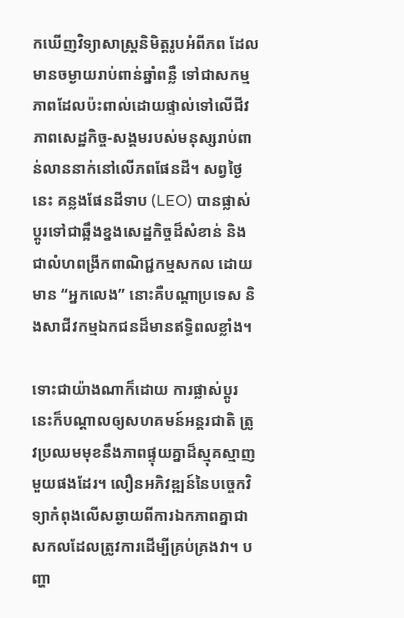កឃើញវិទ្យាសាស្ត្រនិមិត្តរូបអំពីភព ដែលមានចម្ងាយរាប់ពាន់ឆ្នាំពន្លឺ ទៅជាសកម្មភាពដែលប៉ះពាល់ដោយផ្ទាល់ទៅលើជីវភាពសេដ្ឋកិច្ច-សង្គមរបស់មនុស្សរាប់ពាន់លាននាក់នៅលើភពផែនដី។ សព្វថ្ងៃនេះ គន្លងផែនដីទាប (LEO) បានផ្លាស់ប្តូរទៅជាឆ្អឹងខ្នងសេដ្ឋកិច្ចដ៏សំខាន់ និងជាលំហពង្រីកពាណិជ្ជកម្មសកល ដោយមាន “អ្នកលេង” នោះគឺបណ្ដាប្រទេស និងសាជីវកម្មឯកជនដ៏មានឥទ្ធិពលខ្លាំង។

ទោះជាយ៉ាងណាក៏ដោយ ការផ្លាស់ប្តូរនេះក៏បណ្ដាលឲ្យសហគមន៍អន្តរជាតិ ត្រូវប្រឈមមុខនឹងភាពផ្ទុយគ្នាដ៏ស្មុគស្មាញមួយផងដែរ។ លឿនអភិវឌ្ឍន៍នៃបច្ចេកវិទ្យាកំពុងលើសឆ្ងាយពីការឯកភាពគ្នាជាសកលដែលត្រូវការដើម្បីគ្រប់គ្រងវា។ បញ្ហា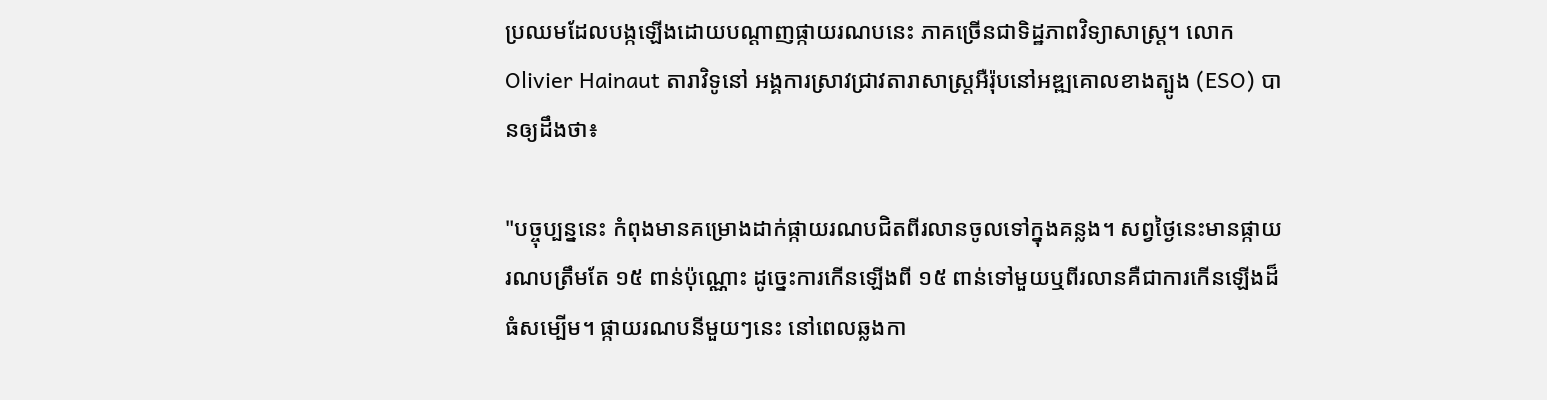ប្រឈមដែលបង្កឡើងដោយបណ្តាញផ្កាយរណបនេះ ភាគច្រើនជាទិដ្ឋភាពវិទ្យាសាស្ត្រ។ លោក Olivier Hainaut តារាវិទូនៅ អង្គការស្រាវជ្រាវតារាសាស្ត្រអឺរ៉ុបនៅអឌ្ឍគោលខាងត្បូង (ESO) បានឲ្យដឹងថា៖

"បច្ចុប្បន្ននេះ កំពុងមានគម្រោងដាក់ផ្កាយរណបជិតពីរលានចូលទៅក្នុងគន្លង។ សព្វថ្ងៃនេះមានផ្កាយរណបត្រឹមតែ ១៥ ពាន់ប៉ុណ្ណោះ ដូច្នេះការកើនឡើងពី ១៥ ពាន់ទៅមួយឬពីរលានគឺជាការកើនឡើងដ៏ធំសម្បើម។ ផ្កាយរណបនីមួយៗនេះ នៅពេលឆ្លងកា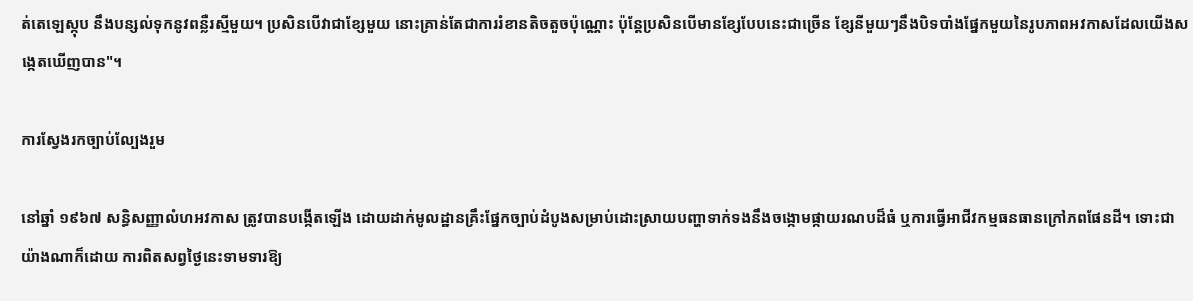ត់តេឡេស្កុប នឹងបន្សល់ទុកនូវពន្លឺរស្មីមួយ។ ប្រសិនបើវាជាខ្សែមួយ នោះគ្រាន់តែជាការរំខានតិចតួចប៉ុណ្ណោះ ប៉ុន្តែប្រសិនបើមានខ្សែបែបនេះជាច្រើន ខ្សែនីមួយៗនឹងបិទបាំងផ្នែកមួយនៃរូបភាពអវកាសដែលយើងសង្កេតឃើញបាន"។

ការស្វែងរកច្បាប់ល្បែងរួម

នៅឆ្នាំ ១៩៦៧ សន្ធិសញ្ញាលំហអវកាស ត្រូវបានបង្កើតឡើង ដោយដាក់មូលដ្ឋានគ្រឹះផ្នែកច្បាប់ដំបូងសម្រាប់ដោះស្រាយបញ្ហាទាក់ទងនឹងចង្កោមផ្កាយរណបដ៏ធំ ឬការធ្វើអាជីវកម្មធនធានក្រៅភពផែនដី។ ទោះជាយ៉ាងណាក៏ដោយ ការពិតសព្វថ្ងៃនេះទាមទារឱ្យ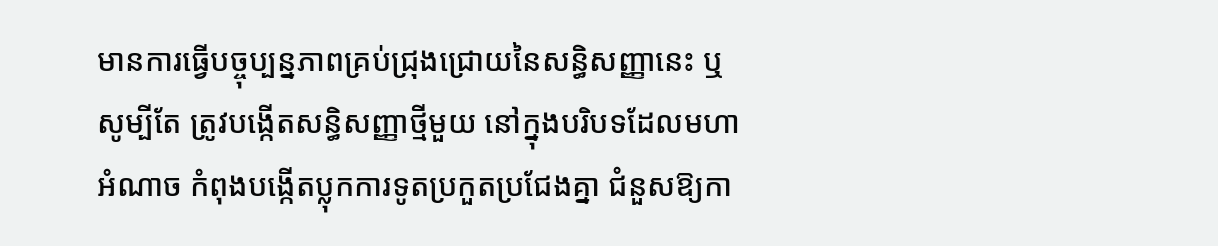មានការធ្វើបច្ចុប្បន្នភាពគ្រប់ជ្រុងជ្រោយនៃសន្ធិសញ្ញានេះ ឬសូម្បីតែ ត្រូវបង្កើតសន្ធិសញ្ញាថ្មីមួយ នៅក្នុងបរិបទដែលមហាអំណាច កំពុងបង្កើតប្លុកការទូតប្រកួតប្រជែងគ្នា ជំនួសឱ្យកា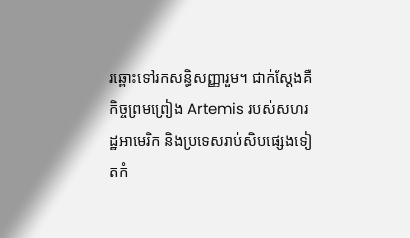រឆ្ពោះទៅរកសន្ធិសញ្ញារួម។ ជាក់ស្ដែងគឺ កិច្ចព្រមព្រៀង Artemis របស់សហរដ្ឋអាមេរិក និងប្រទេសរាប់សិបផ្សេងទៀតកំ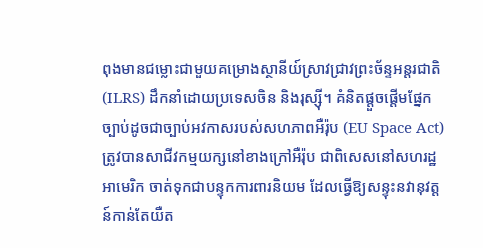ពុងមានជម្លោះជាមួយគម្រោងស្ថានីយ៍ស្រាវជ្រាវព្រះច័ន្ទអន្តរជាតិ (ILRS) ដឹកនាំដោយប្រទេសចិន និងរុស្ស៊ី។ គំនិតផ្តួចផ្តើមផ្នែកច្បាប់ដូចជាច្បាប់អវកាសរបស់សហភាពអឺរ៉ុប (EU Space Act) ត្រូវបានសាជីវកម្មយក្សនៅខាងក្រៅអឺរ៉ុប ជាពិសេសនៅសហរដ្ឋអាមេរិក ចាត់ទុកជាបន្ទុកការពារនិយម ដែលធ្វើឱ្យសន្ទុះនវានុវត្តន៍កាន់តែយឺត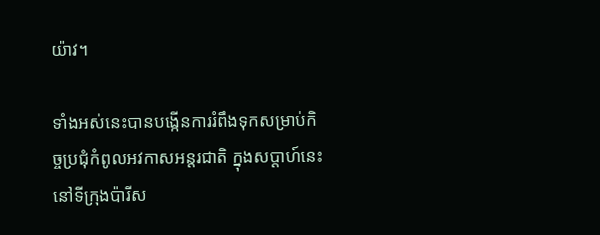យ៉ាវ។

ទាំងអស់នេះបានបង្កើនការរំពឹងទុកសម្រាប់កិច្ចប្រជុំកំពូលអវកាសអន្តរជាតិ ក្នុងសប្ដាហ៍នេះនៅទីក្រុងប៉ារីស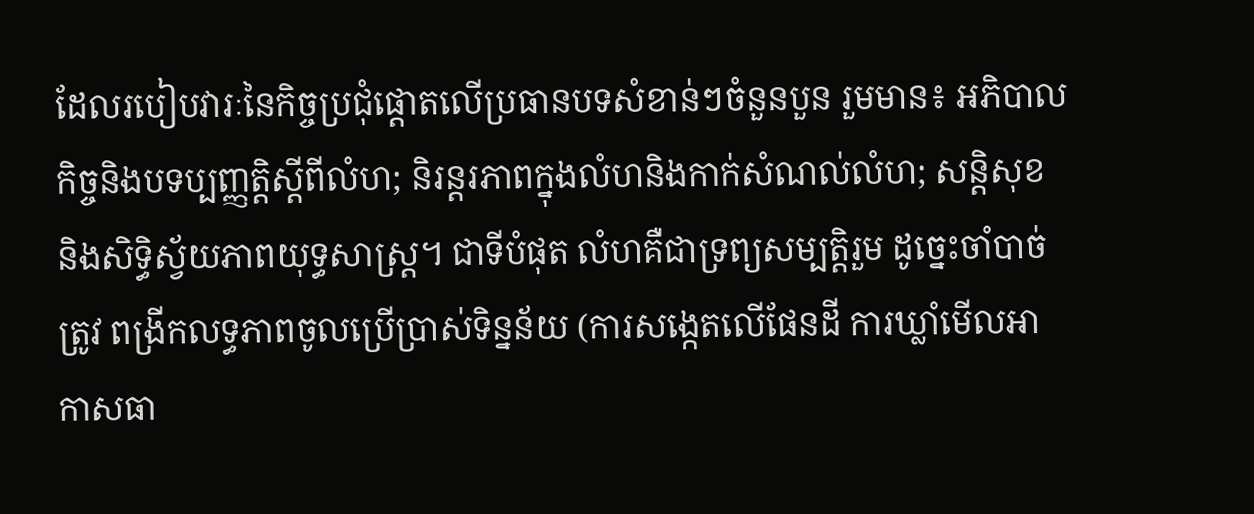ដែលរបៀបវារៈនៃកិច្ចប្រជុំផ្តោតលើប្រធានបទសំខាន់ៗចំនួនបួន រួមមាន៖ អភិបាលកិច្ចនិងបទប្បញ្ញត្តិស្ដីពីលំហ; និរន្តរភាពក្នុងលំហនិងកាក់សំណល់លំហ; សន្តិសុខ និងសិទ្ធិស្វ័យភាពយុទ្ធសាស្ត្រ។ ជាទីបំផុត លំហគឺជាទ្រព្យសម្បត្តិរួម ដូច្នេះចាំបាច់ត្រូវ ពង្រីកលទ្ធភាពចូលប្រើប្រាស់ទិន្នន័យ (ការសង្កេតលើផែនដី ការឃ្លាំមើលអាកាសធា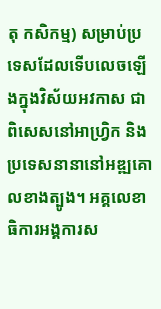តុ កសិកម្ម) សម្រាប់ប្រទេសដែលទើបលេចឡើងក្នុងវិស័យអវកាស ជាពិសេសនៅអាហ្វ្រិក និងប្រទេសនានានៅអឌ្ឍគោលខាងត្បូង។ អគ្គលេខាធិការអង្គការស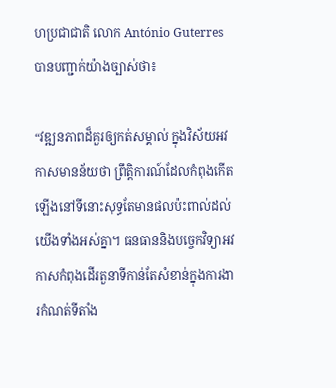ហប្រជាជាតិ លោក António Guterres បានបញ្ជាក់យ៉ាងច្បាស់ថា៖

“វឌ្ឍនភាពដ៏គួរឲ្យកត់សម្គាល់ ក្នុងវិស័យអវកាសមានន័យថា ព្រឹត្តិការណ៍ដែលកំពុងកើតឡើងនៅទីនោះសុទ្ធតែមានផលប៉ះពាល់ដល់យើងទាំងអស់គ្នា។ ធនធាននិងបច្ចេកវិទ្យាអវកាសកំពុងដើរតួនាទីកាន់តែសំខាន់ក្នុងការងារកំណត់ទីតាំង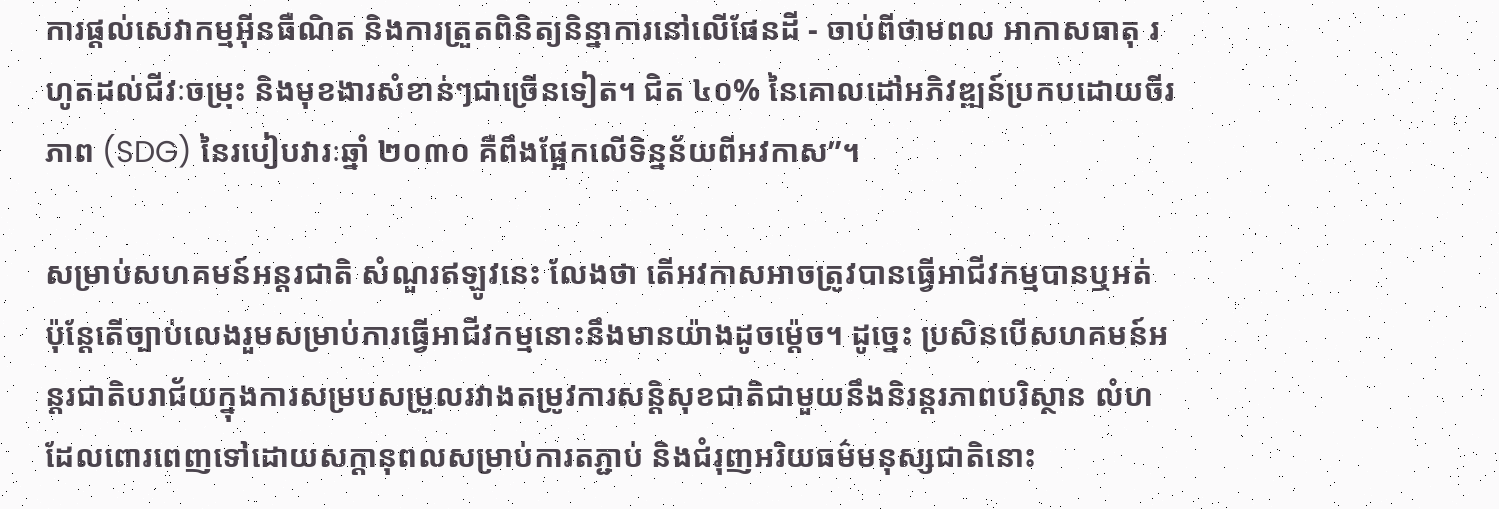ការផ្តល់សេវាកម្មអ៊ីនធឺណិត និងការត្រួតពិនិត្យនិន្នាការនៅលើផែនដី - ចាប់ពីថាមពល អាកាសធាតុ រហូតដល់ជីវៈចម្រុះ និងមុខងារសំខាន់ៗជាច្រើនទៀត។ ជិត ៤០% នៃគោលដៅអភិវឌ្ឍន៍ប្រកបដោយចីរភាព (SDG) នៃរបៀបវារៈឆ្នាំ ២០៣០ គឺពឹងផ្អែកលើទិន្នន័យពីអវកាស”។

សម្រាប់សហគមន៍អន្តរជាតិ សំណួរឥឡូវនេះ លែងថា តើអវកាសអាចត្រូវបានធ្វើអាជីវកម្មបានឬអត់ ប៉ុន្តែតើច្បាប់លេងរួមសម្រាប់ការធ្វើអាជីវកម្មនោះនឹងមានយ៉ាងដូចម្ដ៉េច។ ដូច្នេះ ប្រសិនបើសហគមន៍អន្តរជាតិបរាជ័យក្នុងការសម្របសម្រួលរវាងតម្រូវការសន្តិសុខជាតិជាមួយនឹងនិរន្តរភាពបរិស្ថាន លំហដែលពោរពេញទៅដោយសក្ដានុពលសម្រាប់ការតភ្ជាប់ និងជំរុញអរិយធម៌មនុស្សជាតិនោះ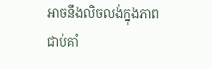អាចនឹងលិចលង់ក្នុងភាពជាប់គាំ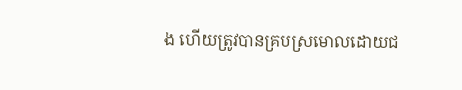ង ហើយត្រូវបានគ្របស្រមោលដោយជ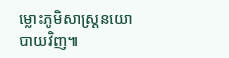ម្លោះភូមិសាស្ត្រនយោបាយវិញ៕